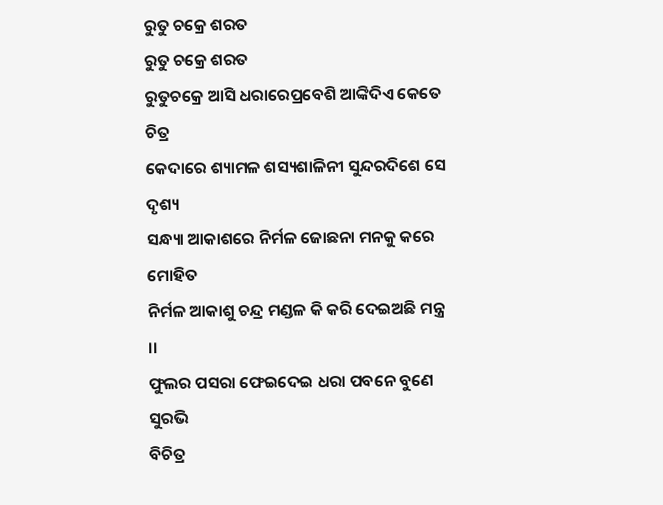ରୁତୁ ଚକ୍ରେ ଶରତ
ରୁତୁ ଚକ୍ରେ ଶରତ
ରୁତୁଚକ୍ରେ ଆସି ଧରାରେପ୍ରବେଶି ଆଙ୍କିଦିଏ କେତେ ଚିତ୍ର
କେଦାରେ ଶ୍ୟାମଳ ଶସ୍ୟଶାଳିନୀ ସୁନ୍ଦରଦିଶେ ସେ ଦୃଶ୍ୟ
ସନ୍ଧ୍ୟା ଆକାଶରେ ନିର୍ମଳ ଜୋଛନା ମନକୁ କରେ ମୋହିତ
ନିର୍ମଳ ଆକାଶୁ ଚନ୍ଦ୍ର ମଣ୍ଡଳ କି କରି ଦେଇଅଛି ମନ୍ତ୍ର ।।
ଫୁଲର ପସରା ଫେଇଦେଇ ଧରା ପବନେ ବୁଣେ ସୁରଭି
ବିଚିତ୍ର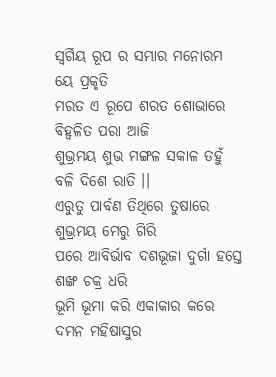ସ୍ଵର୍ଗିୟ ରୂପ ର ସମ୍ଭାର ମନୋରମ ୟେ ପ୍ରକୃତି
ମରତ ଏ ରୂପେ ଶରତ ଶୋଭାରେ ବିହ୍ଵଳିତ ପରା ଆଜି
ଶୁଭ୍ରମୟ ଶୁଭ ମଙ୍ଗଳ ସକାଳ ତହୁଁ ବଳି ଦିଶେ ରାତି ।।
ଏରୁତୁ ପାର୍ବଣ ତିଥିରେ ତୁଷାରେ ଶୁଭ୍ରମୟ ମେରୁ ଗିରି
ପରେ ଆବିର୍ଭାବ ଦଶଭୂଜା ଦୁର୍ଗା ହସ୍ତେ ଶଙ୍ଖ ଚକ୍ର ଧରି
ଭୂମି ଭୂମା କରି ଏକାକାର କରେ ଦମନ ମହିଷାସୁର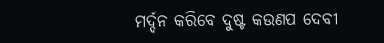ମର୍ଦ୍ଦନ କରିବେ ଦୁଷ୍ଟ କଉଣପ ଦେବୀ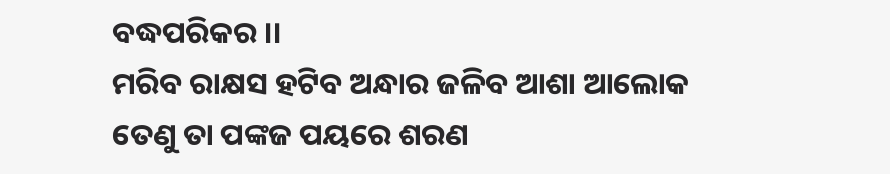ବଦ୍ଧପରିକର ।।
ମରିବ ରାକ୍ଷସ ହଟିବ ଅନ୍ଧାର ଜଳିବ ଆଶା ଆଲୋକ
ତେଣୁ ତା ପଙ୍କଜ ପୟରେ ଶରଣ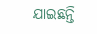ଯାଇଛନ୍ତି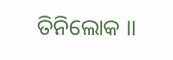ତିନିଲୋକ ।।